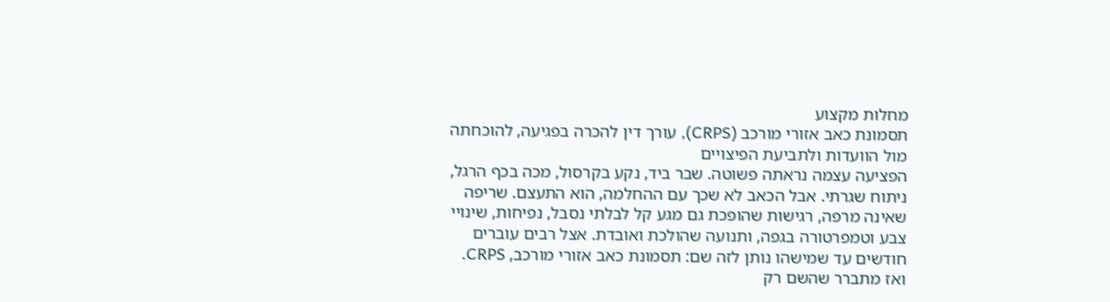מחלות מקצוע
תסמונת כאב אזורי מורכב (CRPS), עורך דין להכרה בפגיעה, להוכחתה מול הוועדות ולתביעת הפיצויים
הפציעה עצמה נראתה פשוטה. שבר ביד, נקע בקרסול, מכה בכף הרגל, ניתוח שגרתי. אבל הכאב לא שכך עם ההחלמה, הוא התעצם. שריפה שאינה מרפה, רגישות שהופכת גם מגע קל לבלתי נסבל, נפיחות, שינויי צבע וטמפרטורה בגפה, ותנועה שהולכת ואובדת. אצל רבים עוברים חודשים עד שמישהו נותן לזה שם: תסמונת כאב אזורי מורכב, CRPS. ואז מתברר שהשם רק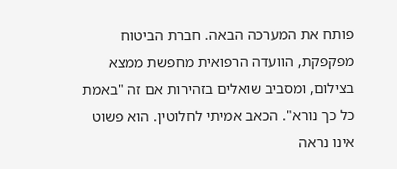פותח את המערכה הבאה. חברת הביטוח מפקפקת, הוועדה הרפואית מחפשת ממצא בצילום, ומסביב שואלים בזהירות אם זה "באמת כל כך נורא". הכאב אמיתי לחלוטין. הוא פשוט אינו נראה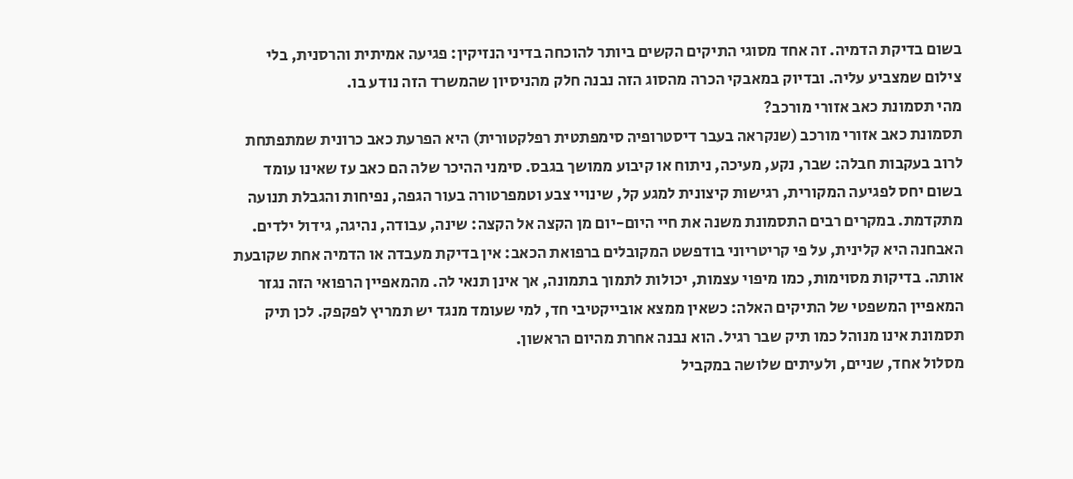בשום בדיקת הדמיה. זה אחד מסוגי התיקים הקשים ביותר להוכחה בדיני הנזיקין: פגיעה אמיתית והרסנית, בלי צילום שמצביע עליה. ובדיוק במאבקי הכרה מהסוג הזה נבנה חלק מהניסיון שהמשרד הזה נודע בו.
מהי תסמונת כאב אזורי מורכב?
תסמונת כאב אזורי מורכב (שנקראה בעבר דיסטרופיה סימפתטית רפלקטורית) היא הפרעת כאב כרונית שמתפתחת לרוב בעקבות חבלה: שבר, נקע, מעיכה, ניתוח או קיבוע ממושך בגבס. סימני ההיכר שלה הם כאב עז שאינו עומד בשום יחס לפגיעה המקורית, רגישות קיצונית למגע קל, שינויי צבע וטמפרטורה בעור הגפה, נפיחות והגבלת תנועה מתקדמת. במקרים רבים התסמונת משנה את חיי היום-יום מן הקצה אל הקצה: שינה, עבודה, נהיגה, גידול ילדים.
האבחנה היא קלינית, על פי קריטריוני בודפשט המקובלים ברפואת הכאב: אין בדיקת מעבדה או הדמיה אחת שקובעת אותה. בדיקות מסוימות, כמו מיפוי עצמות, יכולות לתמוך בתמונה, אך אינן תנאי לה. מהמאפיין הרפואי הזה נגזר המאפיין המשפטי של התיקים האלה: כשאין ממצא אובייקטיבי חד, למי שעומד מנגד יש תמריץ לפקפק. לכן תיק תסמונת אינו מנוהל כמו תיק שבר רגיל. הוא נבנה אחרת מהיום הראשון.
מסלול אחד, שניים, ולעיתים שלושה במקביל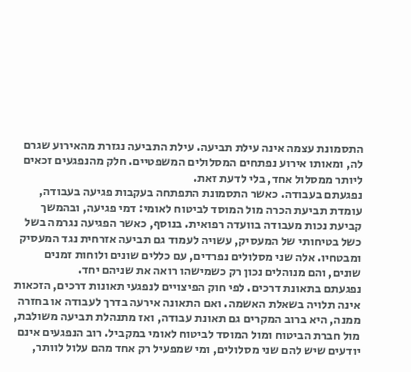התסמונת עצמה אינה עילת תביעה. עילת התביעה נגזרת מהאירוע שגרם לה, ומאותו אירוע נפתחים המסלולים המשפטיים. חלק מהנפגעים זכאים ליותר ממסלול אחד, בלי לדעת זאת.
נפגעתם בעבודה. כאשר התסמונת התפתחה בעקבות פגיעה בעבודה, עומדת תביעת הכרה מול המוסד לביטוח לאומי: דמי פגיעה, ובהמשך קביעת נכות מעבודה בוועדה רפואית. בנוסף, כאשר הפגיעה נגרמה בשל כשל בטיחותי של המעסיק, עשויה לעמוד גם תביעה אזרחית נגד המעסיק ומבטחיו. אלה שני מסלולים נפרדים, עם כללים שונים ולוחות זמנים שונים, והם מנוהלים נכון רק כשמישהו רואה את שניהם יחד.
נפגעתם בתאונת דרכים. לפי חוק הפיצויים לנפגעי תאונות דרכים, הזכאות אינה תלויה בשאלת האשמה. ואם התאונה אירעה בדרך לעבודה או בחזרה ממנה, היא ברוב המקרים גם תאונת עבודה, ואז מתנהלת תביעה משולבת, מול חברת הביטוח ומול המוסד לביטוח לאומי במקביל. רוב הנפגעים אינם יודעים שיש להם שני מסלולים, ומי שמפעיל רק אחד מהם עלול לוותר,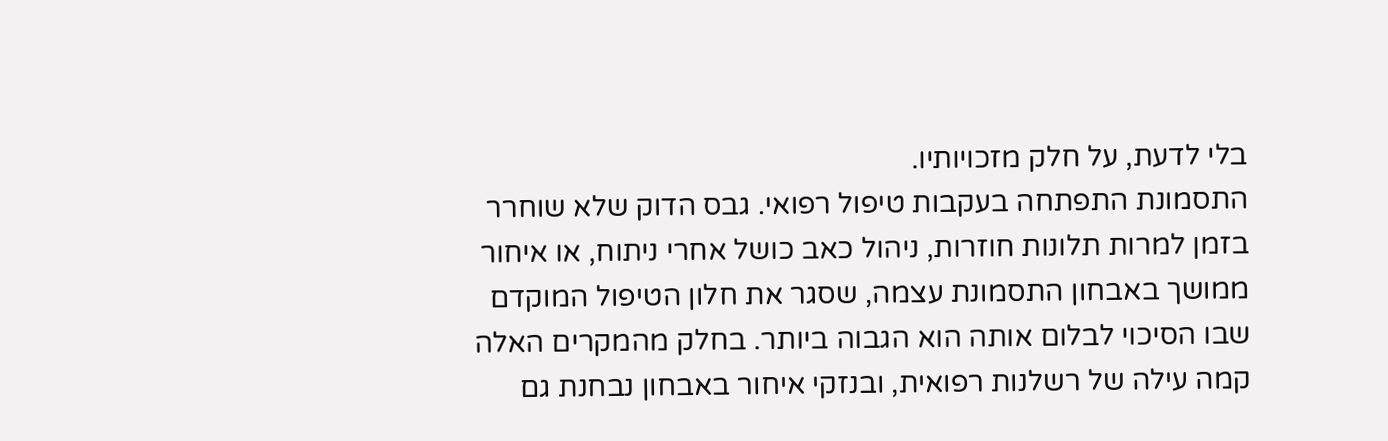בלי לדעת, על חלק מזכויותיו.
התסמונת התפתחה בעקבות טיפול רפואי. גבס הדוק שלא שוחרר בזמן למרות תלונות חוזרות, ניהול כאב כושל אחרי ניתוח, או איחור ממושך באבחון התסמונת עצמה, שסגר את חלון הטיפול המוקדם שבו הסיכוי לבלום אותה הוא הגבוה ביותר. בחלק מהמקרים האלה קמה עילה של רשלנות רפואית, ובנזקי איחור באבחון נבחנת גם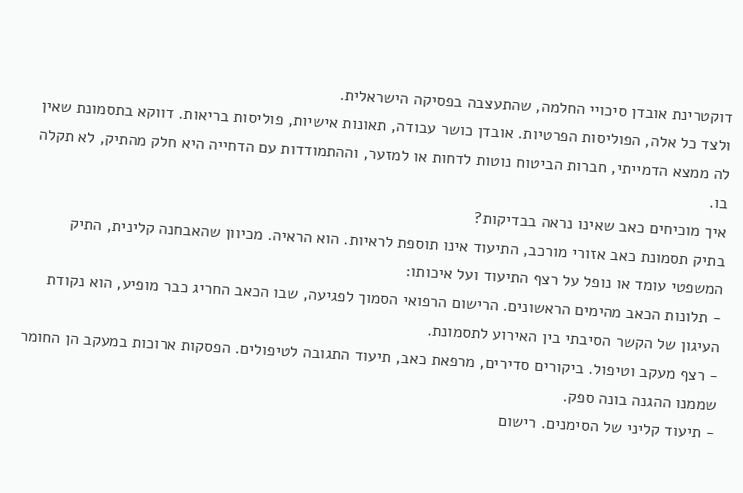דוקטרינת אובדן סיכויי החלמה, שהתעצבה בפסיקה הישראלית.
ולצד כל אלה, הפוליסות הפרטיות. אובדן כושר עבודה, תאונות אישיות, פוליסות בריאות. דווקא בתסמונת שאין לה ממצא הדמייתי, חברות הביטוח נוטות לדחות או למזער, וההתמודדות עם הדחייה היא חלק מהתיק, לא תקלה בו.
איך מוכיחים כאב שאינו נראה בבדיקות?
בתיק תסמונת כאב אזורי מורכב, התיעוד אינו תוספת לראיות. הוא הראיה. מכיוון שהאבחנה קלינית, התיק המשפטי עומד או נופל על רצף התיעוד ועל איכותו:
- תלונות הכאב מהימים הראשונים. הרישום הרפואי הסמוך לפגיעה, שבו הכאב החריג כבר מופיע, הוא נקודת העיגון של הקשר הסיבתי בין האירוע לתסמונת.
- רצף מעקב וטיפול. ביקורים סדירים, מרפאת כאב, תיעוד התגובה לטיפולים. הפסקות ארוכות במעקב הן החומר שממנו ההגנה בונה ספק.
- תיעוד קליני של הסימנים. רישום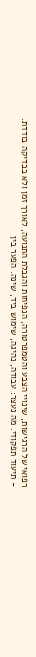רפואי של הרגישות, שינויי הצבע והטמפרטורה, הנפיחות והגבלת התנועה, לאורך זמן ולא בבדיקה בודדת.
- תיעוד תפקודי. מה נעצר: עבודה, נהיגה, שימוש ביד, שינה. הפער בין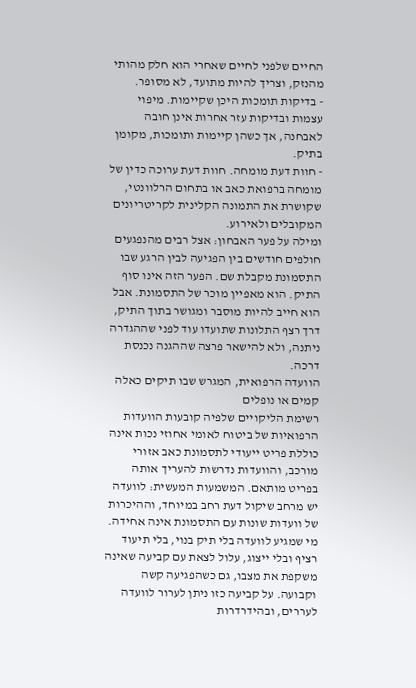החיים שלפני לחיים שאחרי הוא חלק מהותי מהנזק, וצריך להיות מתועד, לא מסופר.
- בדיקות תומכות היכן שקיימות. מיפוי עצמות ובדיקות עזר אחרות אינן חובה לאבחנה, אך כשהן קיימות ותומכות, מקומן בתיק.
- חוות דעת מומחה. חוות דעת ערוכה כדין של מומחה ברפואת כאב או בתחום הרלוונטי, שקושרת את התמונה הקלינית לקריטריונים המקובלים ולאירוע.
ומילה על פער האבחון: אצל רבים מהנפגעים חולפים חודשים בין הפגיעה לבין הרגע שבו התסמונת מקבלת שם. הפער הזה אינו סוף התיק. הוא מאפיין מוכר של התסמונת. אבל הוא חייב להיות מוסבר ומגושר בתוך התיק, דרך רצף התלונות שתועדו עוד לפני שההגדרה ניתנה, ולא להישאר פרצה שההגנה נכנסת דרכה.
הוועדה הרפואית, המגרש שבו תיקים כאלה קמים או נופלים
רשימת הליקויים שלפיה קובעות הוועדות הרפואיות של ביטוח לאומי אחוזי נכות אינה כוללת פריט ייעודי לתסמונת כאב אזורי מורכב, והוועדות נדרשות להעריך אותה בפריט מותאם. המשמעות המעשית: לוועדה יש מרחב שיקול דעת רחב במיוחד, וההיכרות של וועדות שונות עם התסמונת אינה אחידה. מי שמגיע לוועדה בלי תיק בנוי, בלי תיעוד רציף ובלי ייצוג, עלול לצאת עם קביעה שאינה משקפת את מצבו, גם כשהפגיעה קשה וקבועה. על קביעה כזו ניתן לערור לוועדה לעררים, ובהידרדרות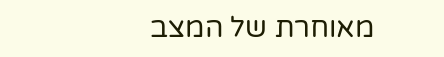מאוחרת של המצב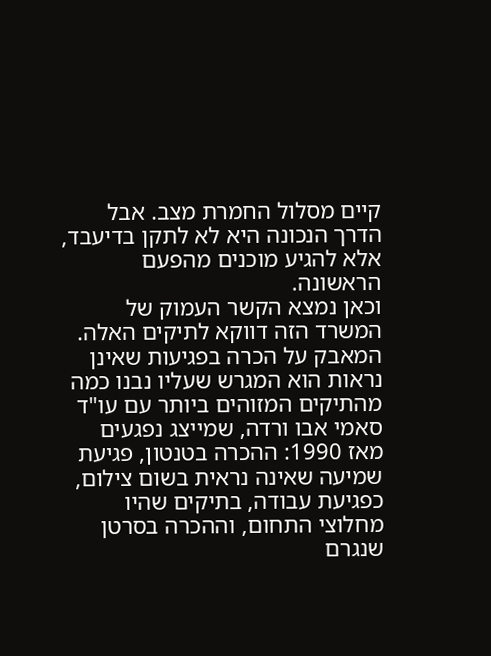קיים מסלול החמרת מצב. אבל הדרך הנכונה היא לא לתקן בדיעבד, אלא להגיע מוכנים מהפעם הראשונה.
וכאן נמצא הקשר העמוק של המשרד הזה דווקא לתיקים האלה. המאבק על הכרה בפגיעות שאינן נראות הוא המגרש שעליו נבנו כמה מהתיקים המזוהים ביותר עם עו"ד סאמי אבו ורדה, שמייצג נפגעים מאז 1990: ההכרה בטנטון, פגיעת שמיעה שאינה נראית בשום צילום, כפגיעת עבודה, בתיקים שהיו מחלוצי התחום, וההכרה בסרטן שנגרם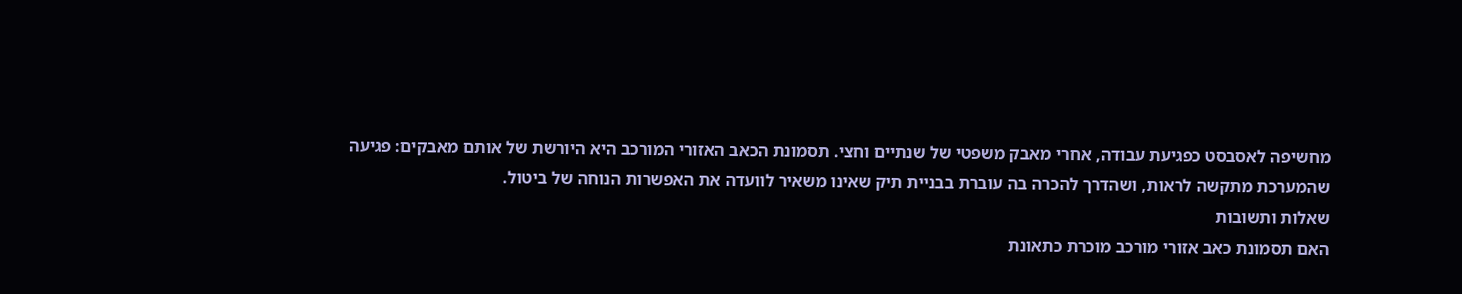מחשיפה לאסבסט כפגיעת עבודה, אחרי מאבק משפטי של שנתיים וחצי. תסמונת הכאב האזורי המורכב היא היורשת של אותם מאבקים: פגיעה שהמערכת מתקשה לראות, ושהדרך להכרה בה עוברת בבניית תיק שאינו משאיר לוועדה את האפשרות הנוחה של ביטול.
שאלות ותשובות
האם תסמונת כאב אזורי מורכב מוכרת כתאונת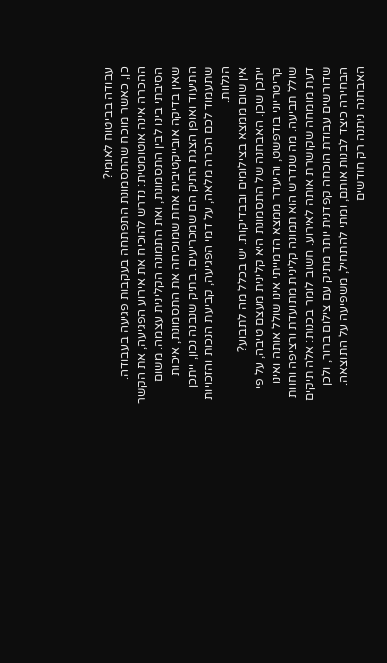עבודה בביטוח לאומי?
כן, כאשר מוכח שהתסמונת התפתחה בעקבות פגיעה בעבודה. ההכרה אינה אוטומטית: נדרש להוכיח את אירוע הפגיעה, את הקשר הסיבתי בינו לבין התסמונת, ואת התמונה הקלינית עצמה. משום שאין בדיקה אובייקטיבית אחת שמוכיחה את התסמונת, איכות התיעוד ואופן הצגת התיק הם שמכריעים. בתיק שנבנה נכון, ייתכן שתעמוד לכם הכרה מלאה, על דמי הפגיעה, קביעת הנכות והזכויות הנלוות.
אין שום ממצא בצילומים ובבדיקות. יש בכלל מה לתבוע?
ייתכן שכן. האבחנה של התסמונת היא קלינית מעצם טיבה, על פי קריטריוני בודפשט, והיעדר ממצא הדמייתי אינו שולל אותה ואינו שולל תביעה. מה שנדרש הוא תמונה קלינית מתועדת ורציפה וחוות דעת מומחה שקושרת אותה לאירוע. חשוב לומר בכנות: אלה תיקים שדורשים עבודת הוכחה קפדנית יותר מתיק עם צילום ברור, ולכן הבחירה כיצד לבנות אותם, ומתי להתחיל, משפיעה על התוצאה.
האבחנה ניתנה רק חודשים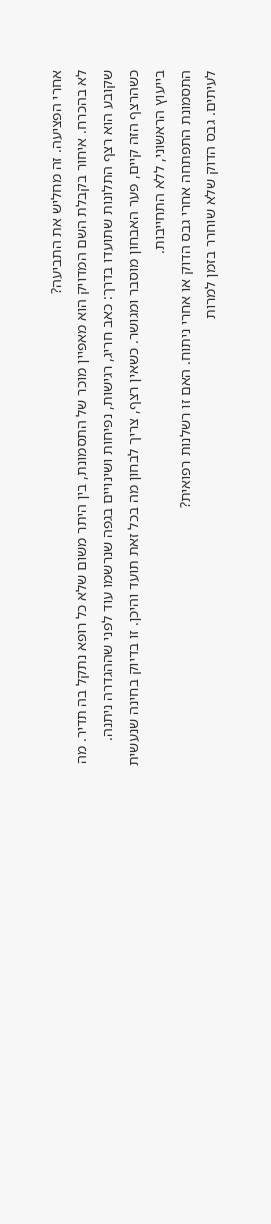אחרי הפציעה. זה מחליש את התביעה?
לא בהכרח. איחור בקבלת השם המדויק הוא מאפיין מוכר של התסמונת, בין היתר משום שלא כל רופא נתקל בה תדיר. מה שקובע הוא רצף התלונות שתועדו בדרך: כאב חריג, רגישות, נפיחות ושינויים בגפה שנרשמו עוד לפני שההגדרה ניתנה. כשהרצף הזה קיים, פער האבחון מוסבר ומגושר. כשאין רצף, צריך לבחון מה בכל זאת תועד והיכן. זו בדיוק בחינה שנעשית בייעוץ הראשוני, ללא התחייבות.
התסמונת התפתחה אחרי גבס הדוק או אחרי ניתוח. האם זו רשלנות רפואית?
לעיתים. גבס הדוק שלא שוחרר בזמן למרות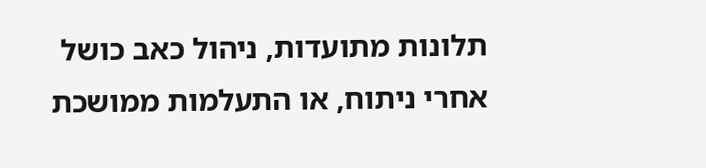תלונות מתועדות, ניהול כאב כושל אחרי ניתוח, או התעלמות ממושכת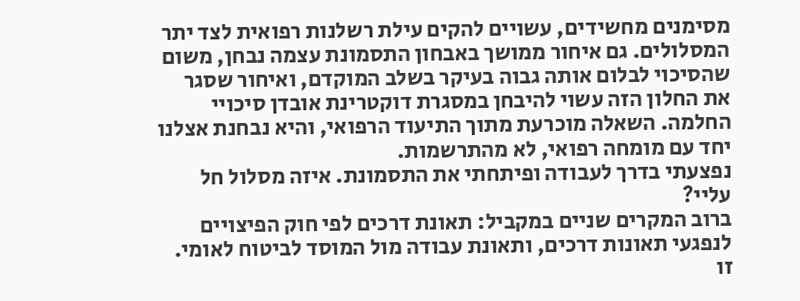מסימנים מחשידים, עשויים להקים עילת רשלנות רפואית לצד יתר המסלולים. גם איחור ממושך באבחון התסמונת עצמה נבחן, משום שהסיכוי לבלום אותה גבוה בעיקר בשלב המוקדם, ואיחור שסגר את החלון הזה עשוי להיבחן במסגרת דוקטרינת אובדן סיכויי החלמה. השאלה מוכרעת מתוך התיעוד הרפואי, והיא נבחנת אצלנו יחד עם מומחה רפואי, לא מהתרשמות.
נפצעתי בדרך לעבודה ופיתחתי את התסמונת. איזה מסלול חל עליי?
ברוב המקרים שניים במקביל: תאונת דרכים לפי חוק הפיצויים לנפגעי תאונות דרכים, ותאונת עבודה מול המוסד לביטוח לאומי. זו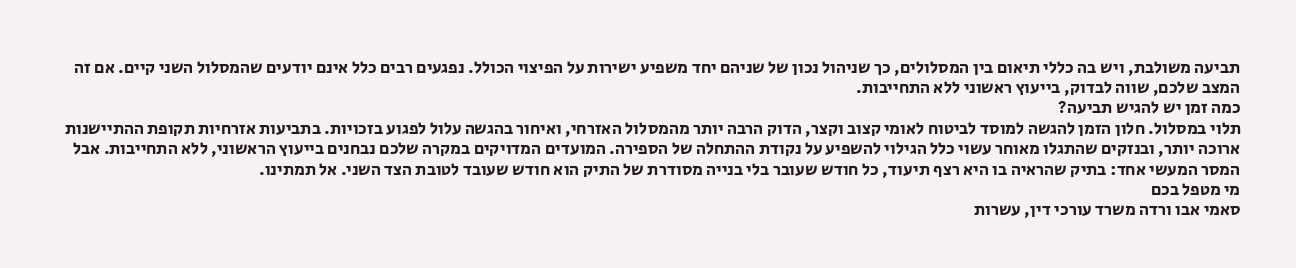תביעה משולבת, ויש בה כללי תיאום בין המסלולים, כך שניהול נכון של שניהם יחד משפיע ישירות על הפיצוי הכולל. נפגעים רבים כלל אינם יודעים שהמסלול השני קיים. אם זה המצב שלכם, שווה לבדוק, בייעוץ ראשוני ללא התחייבות.
כמה זמן יש להגיש תביעה?
תלוי במסלול. חלון הזמן להגשה למוסד לביטוח לאומי קצוב וקצר, הדוק הרבה יותר מהמסלול האזרחי, ואיחור בהגשה עלול לפגוע בזכויות. בתביעות אזרחיות תקופת ההתיישנות ארוכה יותר, ובנזקים שהתגלו מאוחר עשוי כלל הגילוי להשפיע על נקודת ההתחלה של הספירה. המועדים המדויקים במקרה שלכם נבחנים בייעוץ הראשוני, ללא התחייבות. אבל המסר המעשי אחד: בתיק שהראיה בו היא רצף תיעוד, כל חודש שעובר בלי בנייה מסודרת של התיק הוא חודש שעובד לטובת הצד השני. אל תמתינו.
מי מטפל בכם
סאמי אבו ורדה משרד עורכי דין, עשרות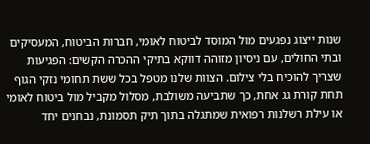שנות ייצוג נפגעים מול המוסד לביטוח לאומי, חברות הביטוח, המעסיקים ובתי החולים, עם ניסיון מזוהה דווקא בתיקי ההכרה הקשים: הפגיעות שצריך להוכיח בלי צילום. הצוות שלנו מטפל בכל ששת תחומי נזקי הגוף תחת קורת גג אחת, כך שתביעה משולבת, מסלול מקביל מול ביטוח לאומי או עילת רשלנות רפואית שמתגלה בתוך תיק תסמונת, נבחנים יחד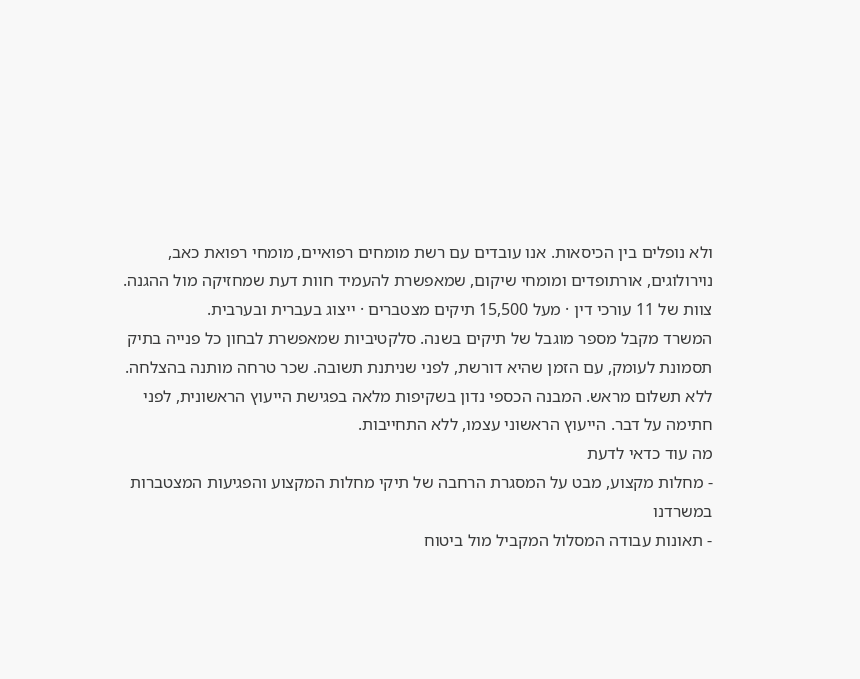ולא נופלים בין הכיסאות. אנו עובדים עם רשת מומחים רפואיים, מומחי רפואת כאב, נוירולוגים, אורתופדים ומומחי שיקום, שמאפשרת להעמיד חוות דעת שמחזיקה מול ההגנה.
צוות של 11 עורכי דין · מעל 15,500 תיקים מצטברים · ייצוג בעברית ובערבית.
המשרד מקבל מספר מוגבל של תיקים בשנה. סלקטיביות שמאפשרת לבחון כל פנייה בתיק תסמונת לעומק, עם הזמן שהיא דורשת, לפני שניתנת תשובה. שכר טרחה מותנה בהצלחה. ללא תשלום מראש. המבנה הכספי נדון בשקיפות מלאה בפגישת הייעוץ הראשונית, לפני חתימה על דבר. הייעוץ הראשוני עצמו, ללא התחייבות.
מה עוד כדאי לדעת
- מחלות מקצוע, מבט על המסגרת הרחבה של תיקי מחלות המקצוע והפגיעות המצטברות במשרדנו
- תאונות עבודה המסלול המקביל מול ביטוח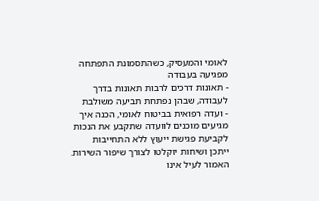לאומי והמעסיק, כשהתסמונת התפתחה מפגיעה בעבודה
- תאונות דרכים לרבות תאונות בדרך לעבודה, שבהן נפתחת תביעה משולבת
- ועדה רפואית בביטוח לאומי, הכנה איך מגיעים מוכנים לוועדה שתקבע את הנכות
לקביעת פגישת ייעוץ ללא התחייבות
ייתכן ושיחות יוקלטו לצורך שיפור השירות.
האמור לעיל אינו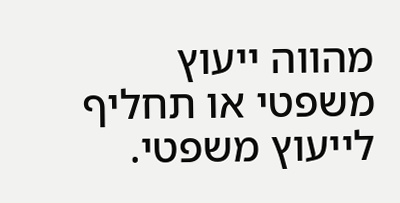מהווה ייעוץ משפטי או תחליף לייעוץ משפטי.